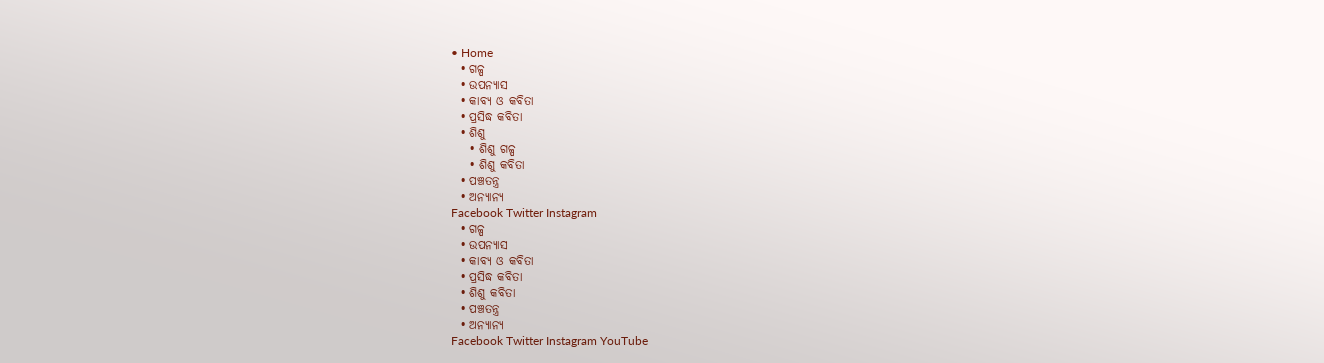• Home
  • ଗଳ୍ପ
  • ଉପନ୍ୟାସ
  • କାବ୍ୟ ଓ କବିତା
  • ପ୍ରସିଦ୍ଧ କବିତା
  • ଶିଶୁ
    • ଶିଶୁ ଗଳ୍ପ
    • ଶିଶୁ କବିତା
  • ପଞ୍ଚତନ୍ତ୍ର
  • ଅନ୍ୟାନ୍ୟ
Facebook Twitter Instagram
  • ଗଳ୍ପ
  • ଉପନ୍ୟାସ
  • କାବ୍ୟ ଓ କବିତା
  • ପ୍ରସିଦ୍ଧ କବିତା
  • ଶିଶୁ କବିତା
  • ପଞ୍ଚତନ୍ତ୍ର
  • ଅନ୍ୟାନ୍ୟ
Facebook Twitter Instagram YouTube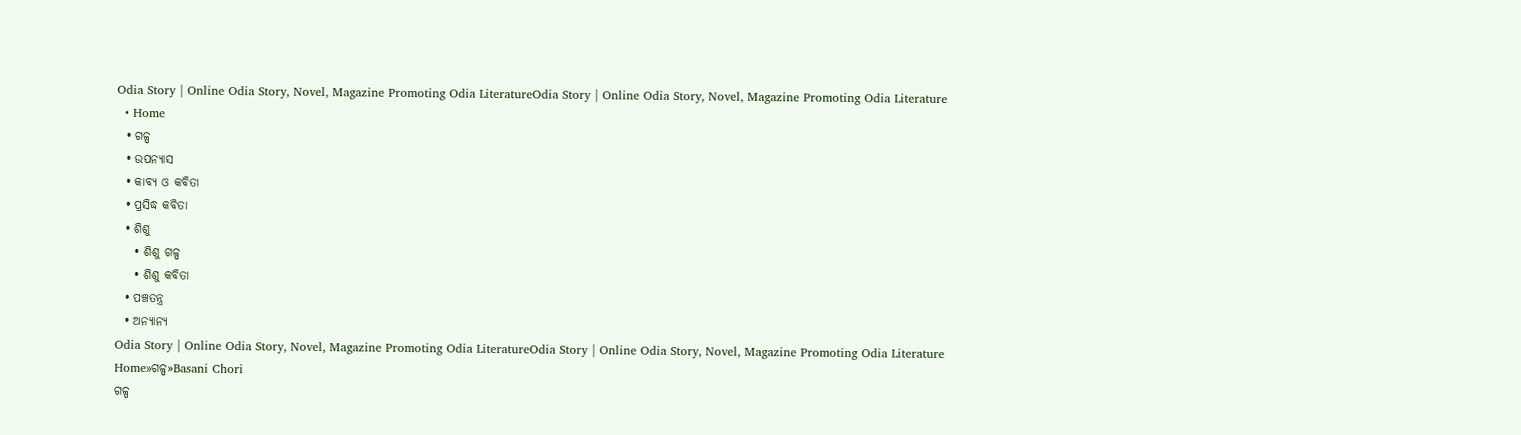Odia Story | Online Odia Story, Novel, Magazine Promoting Odia LiteratureOdia Story | Online Odia Story, Novel, Magazine Promoting Odia Literature
  • Home
  • ଗଳ୍ପ
  • ଉପନ୍ୟାସ
  • କାବ୍ୟ ଓ କବିତା
  • ପ୍ରସିଦ୍ଧ କବିତା
  • ଶିଶୁ
    • ଶିଶୁ ଗଳ୍ପ
    • ଶିଶୁ କବିତା
  • ପଞ୍ଚତନ୍ତ୍ର
  • ଅନ୍ୟାନ୍ୟ
Odia Story | Online Odia Story, Novel, Magazine Promoting Odia LiteratureOdia Story | Online Odia Story, Novel, Magazine Promoting Odia Literature
Home»ଗଳ୍ପ»Basani Chori
ଗଳ୍ପ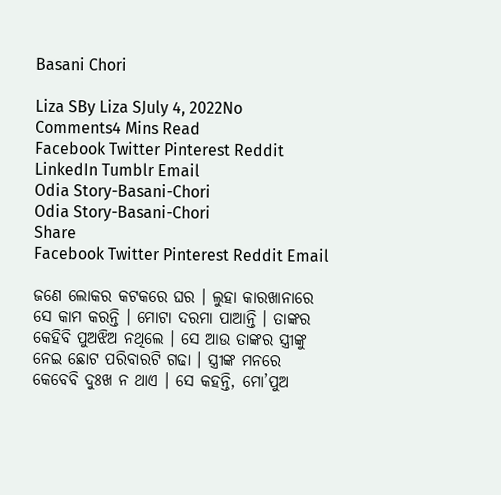Basani Chori

Liza SBy Liza SJuly 4, 2022No Comments4 Mins Read
Facebook Twitter Pinterest Reddit LinkedIn Tumblr Email
Odia Story-Basani-Chori
Odia Story-Basani-Chori
Share
Facebook Twitter Pinterest Reddit Email

ଜଣେ ଲୋକର କଟକରେ ଘର । ଲୁହା କାରଖାନାରେ ସେ କାମ କରନ୍ତି । ମୋଟା ଦରମା ପାଆନ୍ତି । ତାଙ୍କର କେହିବି ପୁଅଝିଅ ନଥିଲେ । ସେ ଆଉ ତାଙ୍କର ସ୍ତ୍ରୀଙ୍କୁ ନେଇ ଛୋଟ ପରିବାରଟି ଗଢା । ସ୍ତ୍ରୀଙ୍କ ମନରେ କେବେବି ଦୁଃଖ ନ ଥାଏ । ସେ କହନ୍ତି, ମୋ’ପୁଅ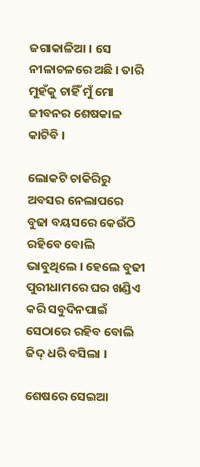ଜଗାକାଳିଆ । ସେ ନୀଳାଚଳରେ ଅଛି । ତାରି ମୁହଁକୁ ଚାହିଁ ମୁଁ ମୋ ଜୀବନର ଶେଷକାଳ କାଟିବି ।

ଲୋକଟି ଚାକିରିରୁ ଅବସର ନେଲାପରେ ବୁଢା ବୟସରେ କେଉଁଠି ରହିବେ ବୋଲି ଭାବୁଥିଲେ । ହେଲେ ବୁଢୀ ପୁରୀଧାମରେ ଘର ଖଣ୍ଡିଏ କରି ସବୁଦିନପାଇଁ ସେଠାରେ ରହିବ ବୋଲି ଜିଦ୍ ଧରି ବସିଲା ।

ଶେଷରେ ସେଇଆ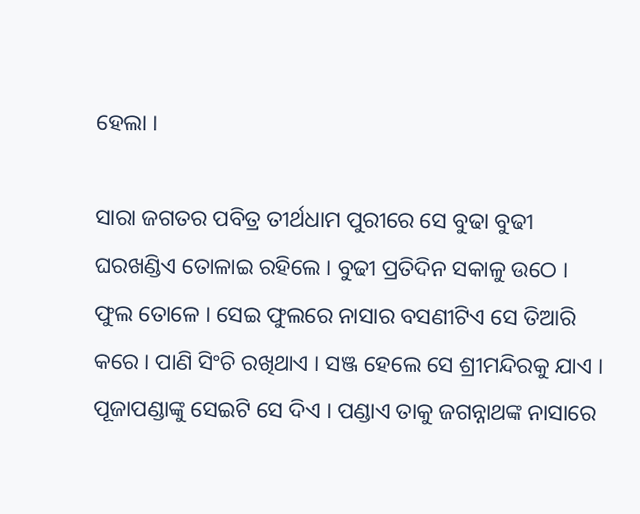ହେଲା ।

ସାରା ଜଗତର ପବିତ୍ର ତୀର୍ଥଧାମ ପୁରୀରେ ସେ ବୁଢା ବୁଢୀ ଘରଖଣ୍ଡିଏ ତୋଳାଇ ରହିଲେ । ବୁଢୀ ପ୍ରତିଦିନ ସକାଳୁ ଉଠେ । ଫୁଲ ତୋଳେ । ସେଇ ଫୁଲରେ ନାସାର ବସଣୀଟିଏ ସେ ତିଆରି କରେ । ପାଣି ସିଂଚି ରଖିଥାଏ । ସଞ୍ଜ ହେଲେ ସେ ଶ୍ରୀମନ୍ଦିରକୁ ଯାଏ । ପୂଜାପଣ୍ଡାଙ୍କୁ ସେଇଟି ସେ ଦିଏ । ପଣ୍ଡାଏ ତାକୁ ଜଗନ୍ନାଥଙ୍କ ନାସାରେ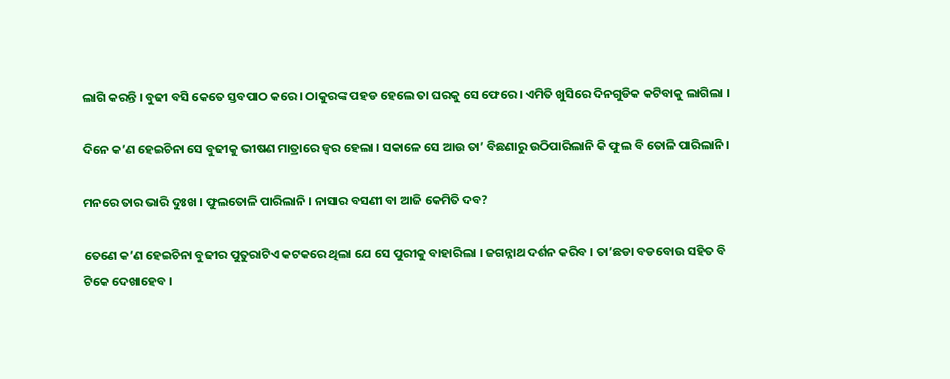ଲାଗି କରନ୍ତି । ବୁଢୀ ବସି କେତେ ସ୍ତବପାଠ କରେ । ଠାକୁରଙ୍କ ପହଡ ହେଲେ ତା ଘରକୁ ସେ ଫେରେ । ଏମିତି ଖୁସିରେ ଦିନଗୁଡିକ କଟିବାକୁ ଲାଗିଲା ।

ଦିନେ କ’ଣ ହେଇଚିନା ସେ ବୁଢୀକୁ ଭୀଷଣ ମାତ୍ରାରେ ଜ୍ୱର ହେଲା । ସକାଳେ ସେ ଆଉ ତା’ ବିଛଣାରୁ ଉଠିପାରିଲାନି କି ଫୁଲ ବି ତୋଳି ପାରିଲାନି ।

ମନରେ ତାର ଭାରି ଦୁଃଖ । ଫୁଲତୋଳି ପାରିଲାନି । ନାସାର ବସଣୀ ବା ଆଜି କେମିତି ଦବ?

ତେଣେ କ’ଣ ହେଇଚିନା ବୁଢୀର ପୁତୁରାଟିଏ କଟକରେ ଥିଲା ଯେ ସେ ପୁରୀକୁ ବାହାରିଲା । ଜଗନ୍ନାଥ ଦର୍ଶନ କରିବ । ତା’ଛଡା ବଡବୋଉ ସହିତ ବି ଟିକେ ଦେଖାହେବ ।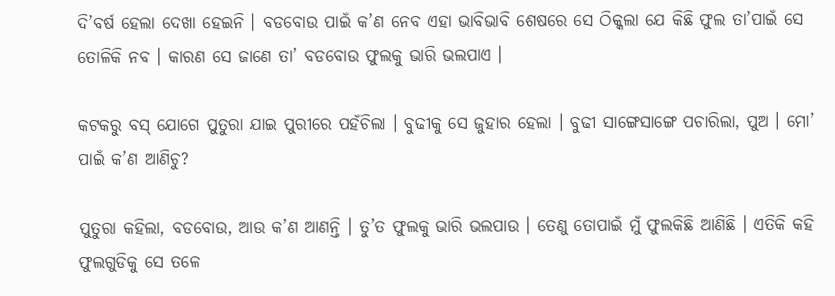ଦି’ବର୍ଷ ହେଲା ଦେଖା ହେଇନି । ବଡବୋଉ ପାଇଁ କ’ଣ ନେବ ଏହା ଭାବିଭାବି ଶେଷରେ ସେ ଠିକ୍କଲା ଯେ କିଛି ଫୁଲ ତା’ପାଇଁ ସେ ତୋଳିକି ନବ । କାରଣ ସେ ଜାଣେ ତା’ ବଡବୋଉ ଫୁଲକୁ ଭାରି ଭଲପାଏ ।

କଟକରୁ ବସ୍ ଯୋଗେ ପୁତୁରା ଯାଇ ପୁରୀରେ ପହଁଚିଲା । ବୁଢୀକୁ ସେ ଜୁହାର ହେଲା । ବୁଢୀ ସାଙ୍ଗେସାଙ୍ଗେ ପଚାରିଲା, ପୁଅ । ମୋ’ ପାଇଁ କ’ଣ ଆଣିଚୁ?

ପୁତୁରା କହିଲା, ବଡବୋଉ, ଆଉ କ’ଣ ଆଣନ୍ତି । ତୁ’ତ ଫୁଲକୁ ଭାରି ଭଲପାଉ । ତେଣୁ ତୋପାଇଁ ମୁଁ ଫୁଲକିଛି ଆଣିଛି । ଏତିକି କହି ଫୁଲଗୁଡିକୁ ସେ ତଳେ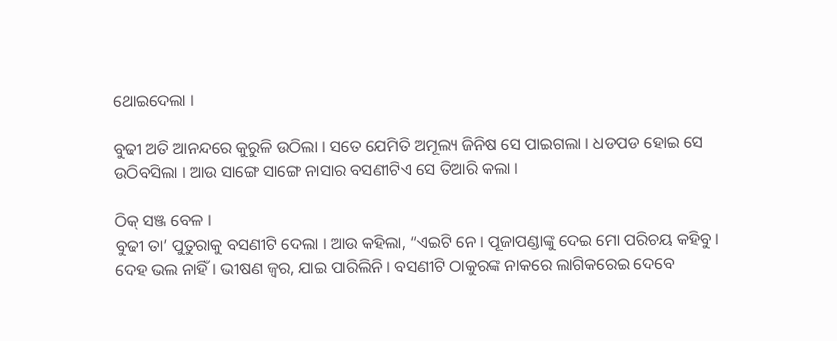ଥୋଇଦେଲା ।

ବୁଢୀ ଅତି ଆନନ୍ଦରେ କୁରୁଳି ଉଠିଲା । ସତେ ଯେମିତି ଅମୂଲ୍ୟ ଜିନିଷ ସେ ପାଇଗଲା । ଧଡପଡ ହୋଇ ସେ ଉଠିବସିଲା । ଆଉ ସାଙ୍ଗେ ସାଙ୍ଗେ ନାସାର ବସଣୀଟିଏ ସେ ତିଆରି କଲା ।

ଠିକ୍ ସଞ୍ଜ ବେଳ ।
ବୁଢୀ ତା’ ପୁତୁରାକୁ ବସଣୀଟି ଦେଲା । ଆଉ କହିଲା, “ଏଇଟି ନେ । ପୂଜାପଣ୍ଡାଙ୍କୁ ଦେଇ ମୋ ପରିଚୟ କହିବୁ । ଦେହ ଭଲ ନାହିଁ । ଭୀଷଣ ଜ୍ୱର, ଯାଇ ପାରିଲିନି । ବସଣୀଟି ଠାକୁରଙ୍କ ନାକରେ ଲାଗିକରେଇ ଦେବେ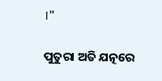।”

ପୁତୁରା ଅତି ଯତ୍ନରେ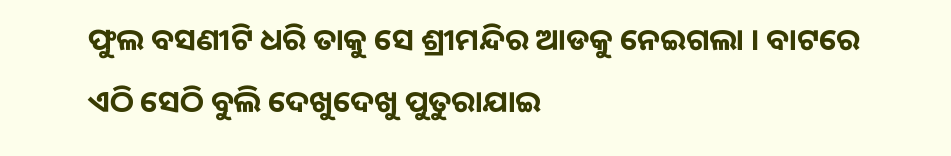ଫୁଲ ବସଣୀଟି ଧରି ତାକୁ ସେ ଶ୍ରୀମନ୍ଦିର ଆଡକୁ ନେଇଗଲା । ବାଟରେ ଏଠି ସେଠି ବୁଲି ଦେଖୁଦେଖୁ ପୁତୁରାଯାଇ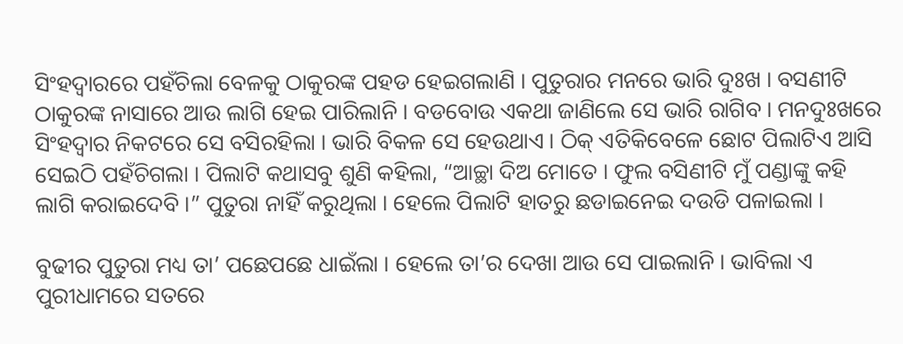ସିଂହଦ୍ୱାରରେ ପହଁଚିଲା ବେଳକୁ ଠାକୁରଙ୍କ ପହଡ ହେଇଗଲାଣି । ପୁତୁରାର ମନରେ ଭାରି ଦୁଃଖ । ବସଣୀଟି ଠାକୁରଙ୍କ ନାସାରେ ଆଉ ଲାଗି ହେଇ ପାରିଲାନି । ବଡବୋଉ ଏକଥା ଜାଣିଲେ ସେ ଭାରି ରାଗିବ । ମନଦୁଃଖରେ ସିଂହଦ୍ୱାର ନିକଟରେ ସେ ବସିରହିଲା । ଭାରି ବିକଳ ସେ ହେଉଥାଏ । ଠିକ୍ ଏତିକିବେଳେ ଛୋଟ ପିଲାଟିଏ ଆସି ସେଇଠି ପହଁଚିଗଲା । ପିଲାଟି କଥାସବୁ ଶୁଣି କହିଲା, “ଆଚ୍ଛା ଦିଅ ମୋତେ । ଫୁଲ ବସିଣୀଟି ମୁଁ ପଣ୍ଡାଙ୍କୁ କହି ଲାଗି କରାଇଦେବି ।” ପୁତୁରା ନାହିଁ କରୁଥିଲା । ହେଲେ ପିଲାଟି ହାତରୁ ଛଡାଇନେଇ ଦଉଡି ପଳାଇଲା ।

ବୁଢୀର ପୁତୁରା ମଧ୍ୟ ତା’ ପଛେପଛେ ଧାଇଁଲା । ହେଲେ ତା’ର ଦେଖା ଆଉ ସେ ପାଇଲାନି । ଭାବିଲା ଏ ପୁରୀଧାମରେ ସତରେ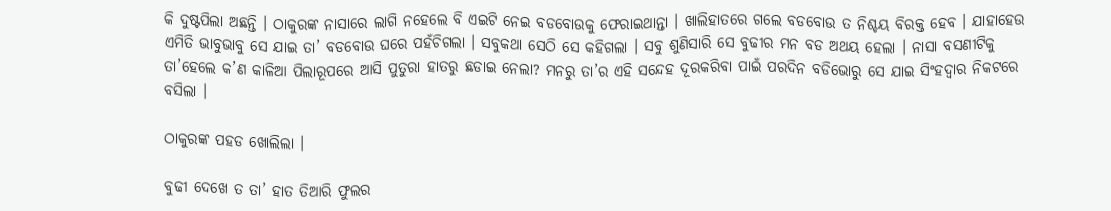କି ଦୁଷ୍ଟପିଲା ଅଛନ୍ତି । ଠାକୁରଙ୍କ ନାସାରେ ଲାଗି ନହେଲେ ବି ଏଇଟି ନେଇ ବଡବୋଉକୁ ଫେରାଇଥାନ୍ତା । ଖାଲିହାତରେ ଗଲେ ବଡବୋଉ ତ ନିଶ୍ଚୟ ବିରକ୍ତ ହେବ । ଯାହାହେଉ ଏମିତି ଭାବୁଭାବୁ ସେ ଯାଇ ତା’ ବଡବୋଉ ଘରେ ପହଁଚିଗଲା । ସବୁକଥା ସେଠି ସେ କହିଗଲା । ସବୁ ଶୁଣିସାରି ସେ ବୁଢୀର ମନ ବଡ ଅଥୟ ହେଲା । ନାସା ବସଣୀଟିକୁ ତା’ହେଲେ କ’ଣ କାଳିଆ ପିଲାରୂପରେ ଆସି ପୁତୁରା ହାତରୁ ଛଡାଇ ନେଲା? ମନରୁ ତା’ର ଏହି ସନ୍ଦେହ ଦୂରକରିବା ପାଇଁ ପରଦିନ ବଡିଭୋରୁ ସେ ଯାଇ ସିଂହଦ୍ୱାର ନିକଟରେ ବସିଲା ।

ଠାକୁରଙ୍କ ପହଡ ଖୋଲିଲା ।

ବୁଢୀ ଦେଖେ ତ ତା’ ହାତ ତିଆରି ଫୁଲର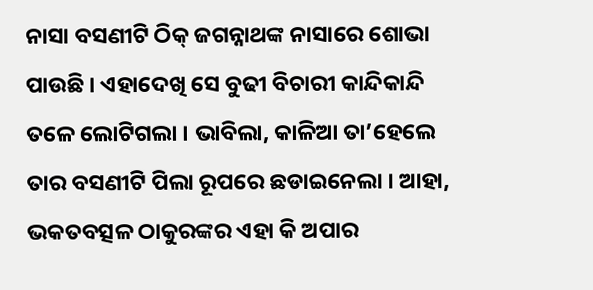ନାସା ବସଣୀଟି ଠିକ୍ ଜଗନ୍ନାଥଙ୍କ ନାସାରେ ଶୋଭା ପାଉଛି । ଏହାଦେଖି ସେ ବୁଢୀ ବିଚାରୀ କାନ୍ଦିକାନ୍ଦି ତଳେ ଲୋଟିଗଲା । ଭାବିଲା, କାଳିଆ ତା’ହେଲେ ତାର ବସଣୀଟି ପିଲା ରୂପରେ ଛଡାଇନେଲା । ଆହା, ଭକତବତ୍ସଳ ଠାକୁରଙ୍କର ଏହା କି ଅପାର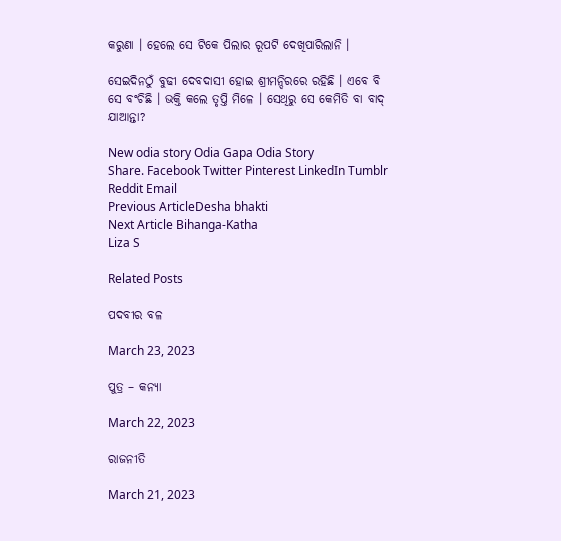କରୁଣା । ହେଲେ ସେ ଟିକେ ପିଲାର ରୂପଟି ଦେଖିପାରିଲାନି ।

ସେଇଦିନଠୁଁ ବୁଢୀ ଦେବଦାସୀ ହୋଇ ଶ୍ରୀମନ୍ଦିରରେ ରହିଛି । ଏବେ ବି ସେ ବଂଚିଛି । ଭକ୍ତି କଲେ ତୃପ୍ତି ମିଳେ । ସେଥିରୁ ସେ କେମିତି ବା ବାଦ୍ ଯାଆନ୍ତା?

New odia story Odia Gapa Odia Story
Share. Facebook Twitter Pinterest LinkedIn Tumblr Reddit Email
Previous ArticleDesha bhakti
Next Article Bihanga-Katha
Liza S

Related Posts

ପଦବୀର ବଳ

March 23, 2023

ପୁତ୍ର – କନ୍ୟା

March 22, 2023

ରାଜନୀତି

March 21, 2023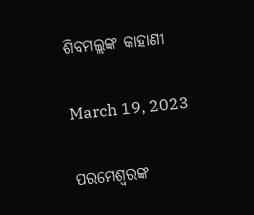ଶିବମଲ୍ଲଙ୍କ କାହାଣୀ

March 19, 2023

ପରମେଶ୍ୱରଙ୍କ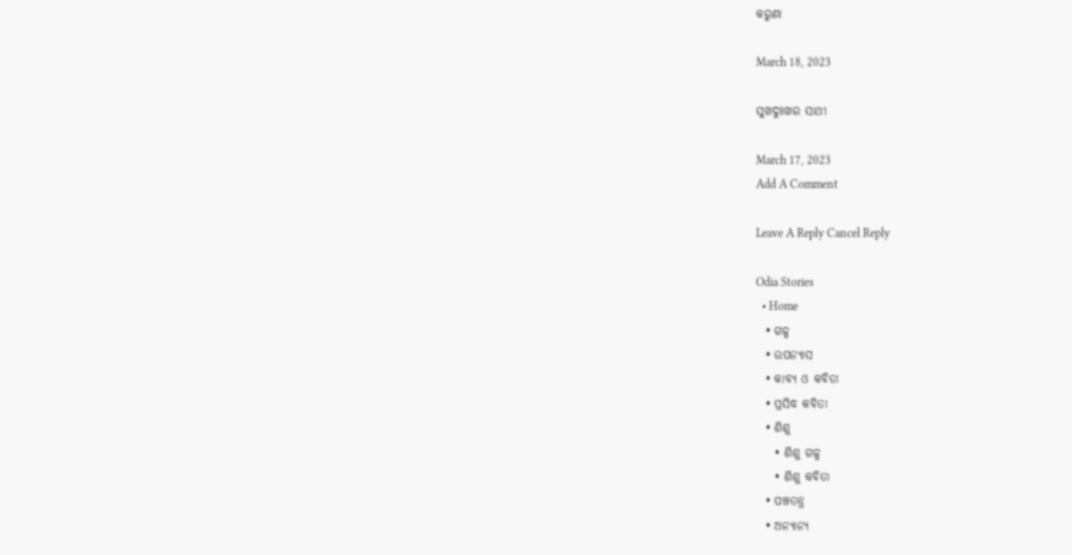କରୁଣା

March 18, 2023

ସୁଖଦୁଃଖର ସାଥୀ

March 17, 2023
Add A Comment

Leave A Reply Cancel Reply

Odia Stories
  • Home
  • ଗଳ୍ପ
  • ଉପନ୍ୟାସ
  • କାବ୍ୟ ଓ କବିତା
  • ପ୍ରସିଦ୍ଧ କବିତା
  • ଶିଶୁ
    • ଶିଶୁ ଗଳ୍ପ
    • ଶିଶୁ କବିତା
  • ପଞ୍ଚତନ୍ତ୍ର
  • ଅନ୍ୟାନ୍ୟ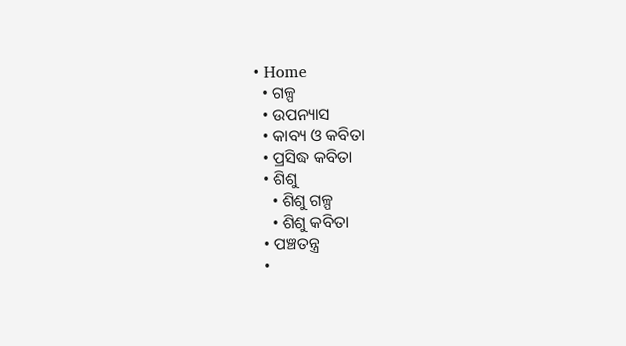• Home
  • ଗଳ୍ପ
  • ଉପନ୍ୟାସ
  • କାବ୍ୟ ଓ କବିତା
  • ପ୍ରସିଦ୍ଧ କବିତା
  • ଶିଶୁ
    • ଶିଶୁ ଗଳ୍ପ
    • ଶିଶୁ କବିତା
  • ପଞ୍ଚତନ୍ତ୍ର
  •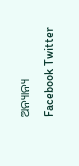ଅନ୍ୟାନ୍ୟ
Facebook Twitter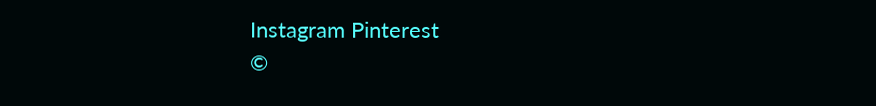Instagram Pinterest
©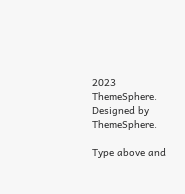2023 ThemeSphere. Designed by ThemeSphere.

Type above and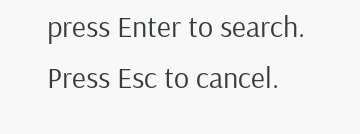press Enter to search. Press Esc to cancel.